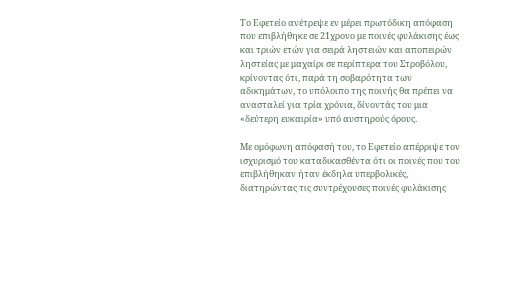Το Εφετείο ανέτρεψε εν μέρει πρωτόδικη απόφαση που επιβλήθηκε σε 21χρονο με ποινές φυλάκισης έως και τριών ετών για σειρά ληστειών και αποπειρών ληστείας με μαχαίρι σε περίπτερα του Στροβόλου, κρίνοντας ότι, παρά τη σοβαρότητα των αδικημάτων, το υπόλοιπο της ποινής θα πρέπει να ανασταλεί για τρία χρόνια, δίνοντάς του μια «δεύτερη ευκαιρία» υπό αυστηρούς όρους.

Με ομόφωνη απόφασή του, το Εφετείο απέρριψε τον ισχυρισμό του καταδικασθέντα ότι οι ποινές που του επιβλήθηκαν ήταν έκδηλα υπερβολικές, διατηρώντας τις συντρέχουσες ποινές φυλάκισης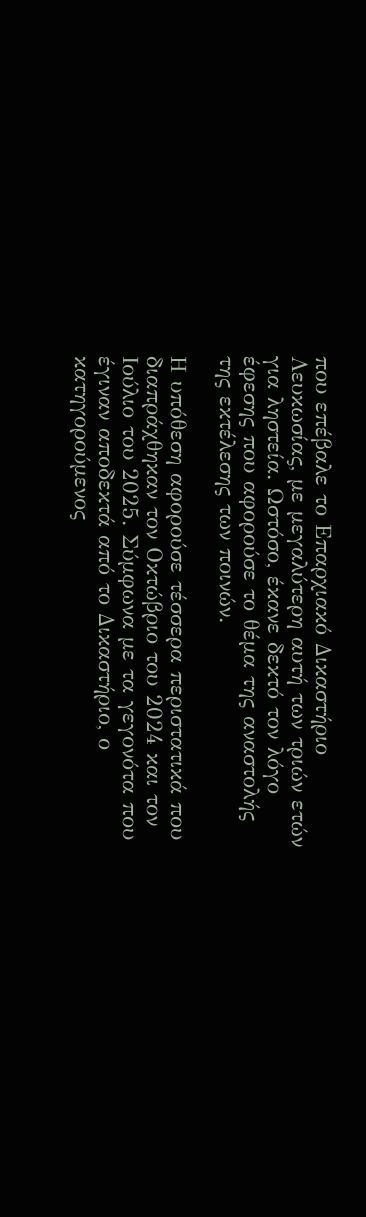που επέβαλε το Επαρχιακό Δικαστήριο Λευκωσίας, με μεγαλύτερη αυτή των τριών ετών για ληστεία. Ωστόσο, έκανε δεκτό τον λόγο έφεσης που αφορούσε το θέμα της αναστολής της εκτέλεσης των ποινών.

Η υπόθεση αφορούσε τέσσερα περιστατικά που διαπράχθηκαν τον Οκτώβριο του 2024 και τον Ιούλιο του 2025. Σύμφωνα με τα γεγονότα που έγιναν αποδεκτά από το Δικαστήριο, ο κατηγορούμενος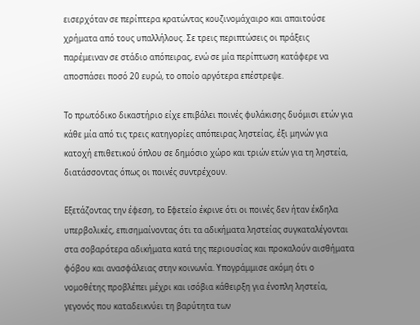εισερχόταν σε περίπτερα κρατώντας κουζινομάχαιρο και απαιτούσε χρήματα από τους υπαλλήλους. Σε τρεις περιπτώσεις οι πράξεις παρέμειναν σε στάδιο απόπειρας, ενώ σε μία περίπτωση κατάφερε να αποσπάσει ποσό 20 ευρώ, το οποίο αργότερα επέστρεψε.

Το πρωτόδικο δικαστήριο είχε επιβάλει ποινές φυλάκισης δυόμισι ετών για κάθε μία από τις τρεις κατηγορίες απόπειρας ληστείας, έξι μηνών για κατοχή επιθετικού όπλου σε δημόσιο χώρο και τριών ετών για τη ληστεία, διατάσσοντας όπως οι ποινές συντρέχουν.

Εξετάζοντας την έφεση, το Εφετείο έκρινε ότι οι ποινές δεν ήταν έκδηλα υπερβολικές, επισημαίνοντας ότι τα αδικήματα ληστείας συγκαταλέγονται στα σοβαρότερα αδικήματα κατά της περιουσίας και προκαλούν αισθήματα φόβου και ανασφάλειας στην κοινωνία. Υπογράμμισε ακόμη ότι ο νομοθέτης προβλέπει μέχρι και ισόβια κάθειρξη για ένοπλη ληστεία, γεγονός που καταδεικνύει τη βαρύτητα των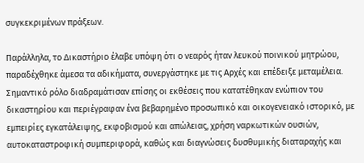συγκεκριμένων πράξεων.

Παράλληλα, το Δικαστήριο έλαβε υπόψη ότι ο νεαρός ήταν λευκού ποινικού μητρώου, παραδέχθηκε άμεσα τα αδικήματα, συνεργάστηκε με τις Αρχές και επέδειξε μεταμέλεια. Σημαντικό ρόλο διαδραμάτισαν επίσης οι εκθέσεις που κατατέθηκαν ενώπιον του δικαστηρίου και περιέγραφαν ένα βεβαρημένο προσωπικό και οικογενειακό ιστορικό, με εμπειρίες εγκατάλειψης, εκφοβισμού και απώλειας, χρήση ναρκωτικών ουσιών, αυτοκαταστροφική συμπεριφορά, καθώς και διαγνώσεις δυσθυμικής διαταραχής και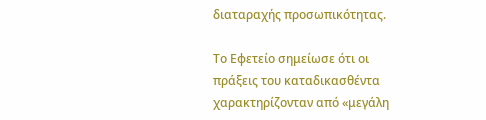διαταραχής προσωπικότητας.

Το Εφετείο σημείωσε ότι οι πράξεις του καταδικασθέντα χαρακτηρίζονταν από «μεγάλη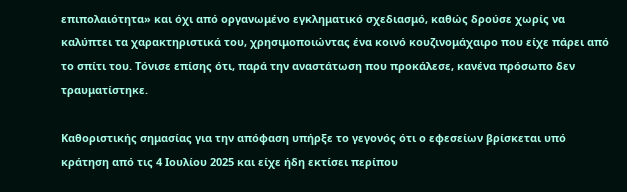επιπολαιότητα» και όχι από οργανωμένο εγκληματικό σχεδιασμό, καθώς δρούσε χωρίς να καλύπτει τα χαρακτηριστικά του, χρησιμοποιώντας ένα κοινό κουζινομάχαιρο που είχε πάρει από το σπίτι του. Τόνισε επίσης ότι, παρά την αναστάτωση που προκάλεσε, κανένα πρόσωπο δεν τραυματίστηκε.

Καθοριστικής σημασίας για την απόφαση υπήρξε το γεγονός ότι ο εφεσείων βρίσκεται υπό κράτηση από τις 4 Ιουλίου 2025 και είχε ήδη εκτίσει περίπου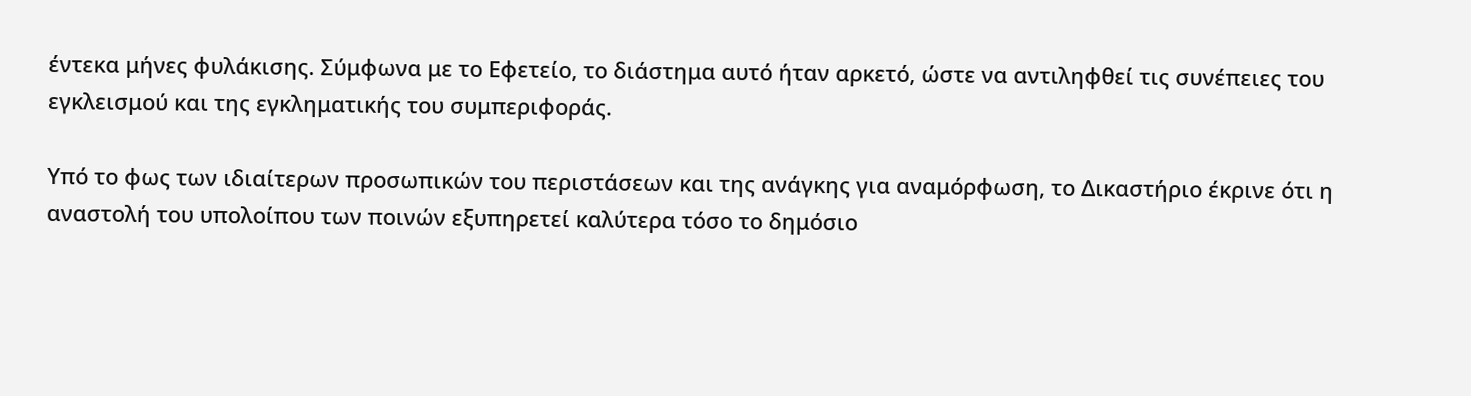έντεκα μήνες φυλάκισης. Σύμφωνα με το Εφετείο, το διάστημα αυτό ήταν αρκετό, ώστε να αντιληφθεί τις συνέπειες του εγκλεισμού και της εγκληματικής του συμπεριφοράς.

Υπό το φως των ιδιαίτερων προσωπικών του περιστάσεων και της ανάγκης για αναμόρφωση, το Δικαστήριο έκρινε ότι η αναστολή του υπολοίπου των ποινών εξυπηρετεί καλύτερα τόσο το δημόσιο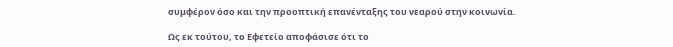συμφέρον όσο και την προοπτική επανένταξης του νεαρού στην κοινωνία.

Ως εκ τούτου, το Εφετείο αποφάσισε ότι το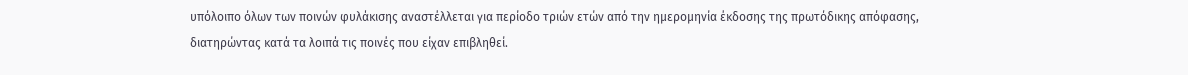υπόλοιπο όλων των ποινών φυλάκισης αναστέλλεται για περίοδο τριών ετών από την ημερομηνία έκδοσης της πρωτόδικης απόφασης, διατηρώντας κατά τα λοιπά τις ποινές που είχαν επιβληθεί.